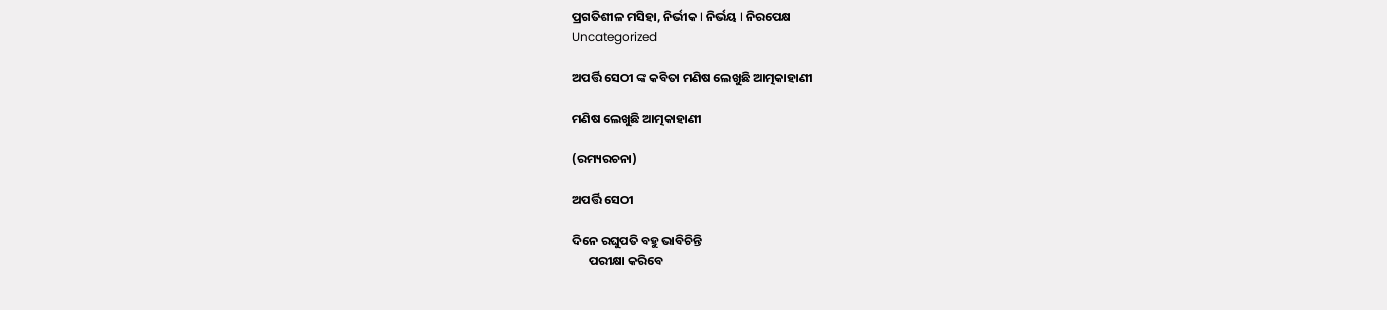ପ୍ରଗତିଶୀଳ ମସିହା, ନିର୍ଭୀକ I ନିର୍ଭୟ I ନିରପେକ୍ଷ
Uncategorized

ଅପର୍ତ୍ତି ସେଠୀ ଙ୍କ କବିତା ମଣିଷ ଲେଖୁଛି ଆତ୍ମକାହାଣୀ

ମଣିଷ ଲେଖୁଛି ଆତ୍ମକାହାଣୀ

(ରମ୍ୟରଚନା)

ଅପର୍ତ୍ତି ସେଠୀ

ଦିନେ ରଘୁପତି ବହୁ ଭାବିଚିନ୍ତି
      ପରୀକ୍ଷା କରିବେ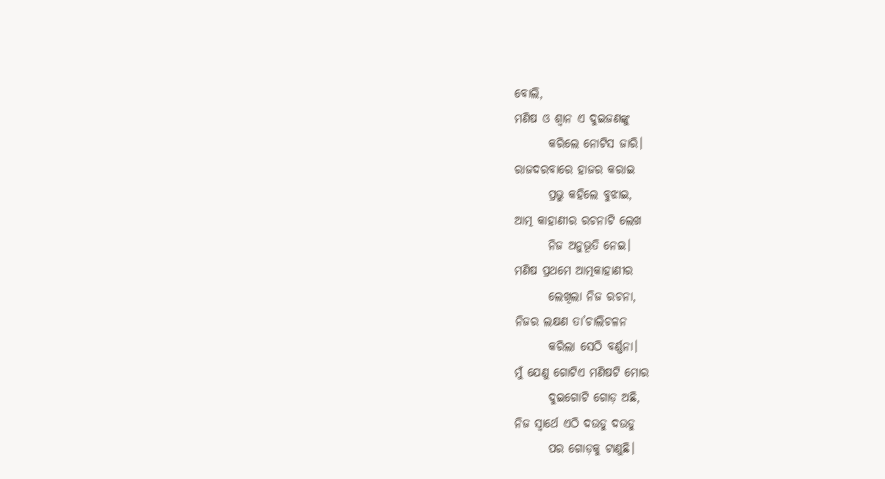ବୋଲି,
ମଣିଷ ଓ ଶ୍ଵାନ ଏ ଦୁଇଜଣଙ୍କୁ
       କରିଲେ ନୋଟିସ ଜାରି।
ରାଜଦରବାରେ ହାଜର କରାଇ
       ପ୍ରଭୁ କହିଲେ ବୁଝାଇ,
ଆତ୍ମ କାହାଣୀର ରଚନାଟି ଲେଖ
       ନିଜ ଅନୁଭୂତି ନେଇ।
ମଣିଷ ପ୍ରଥମେ ଆତ୍ମକାହାଣୀ‌ର
       ଲେଖିଲା ନିଜ ରଚନା,
ନିଜର ଲକ୍ଷଣ ତା’ଚାଲିଚଳନ
       କରିଲା ସେଠି ବର୍ଣ୍ଣନା।
ମୁଁ ଯେଣୁ ଗୋଟିଏ ମଣିଷଟି ମୋର
       ଦୁଇଗୋଟି ଗୋଡ଼ ଅଛି,
ନିଜ ସ୍ବାର୍ଥେ ଏଠି ଦ‌ଉଡୁ ଦ‌ଉଡୁ
       ପର ଗୋଡ଼କୁ ଟାଣୁଛି।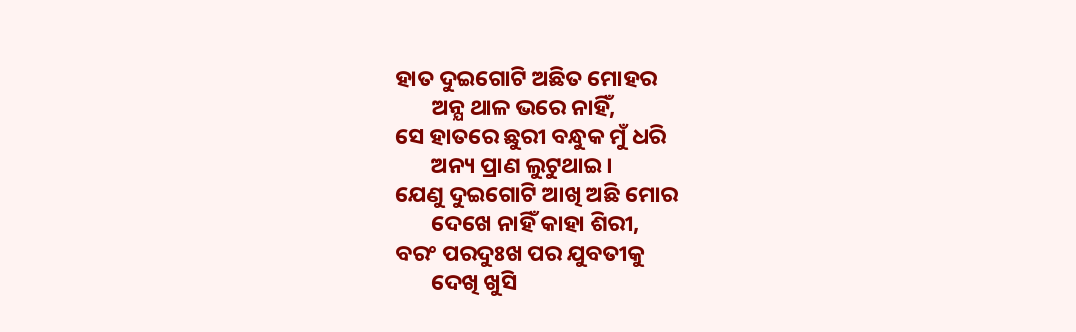ହାତ ଦୁଇଗୋଟି ଅଛିତ ମୋହର
       ଅନ୍ଯ ଥାଳ ଭରେ‌ ନାହିଁ,
ସେ ହାତରେ ଛୁରୀ ବନ୍ଧୁକ ମୁଁ ଧରି
       ଅନ୍ୟ ପ୍ରାଣ ଲୁଟୁଥାଇ।
ଯେଣୁ ଦୁଇଗୋଟି ଆଖି ଅଛି ମୋର
       ଦେଖେ ନାହିଁ କାହା ଶିରୀ,
ବରଂ ପର‌ଦୁଃଖ ପର ଯୁବତୀକୁ
       ଦେଖି ଖୁସି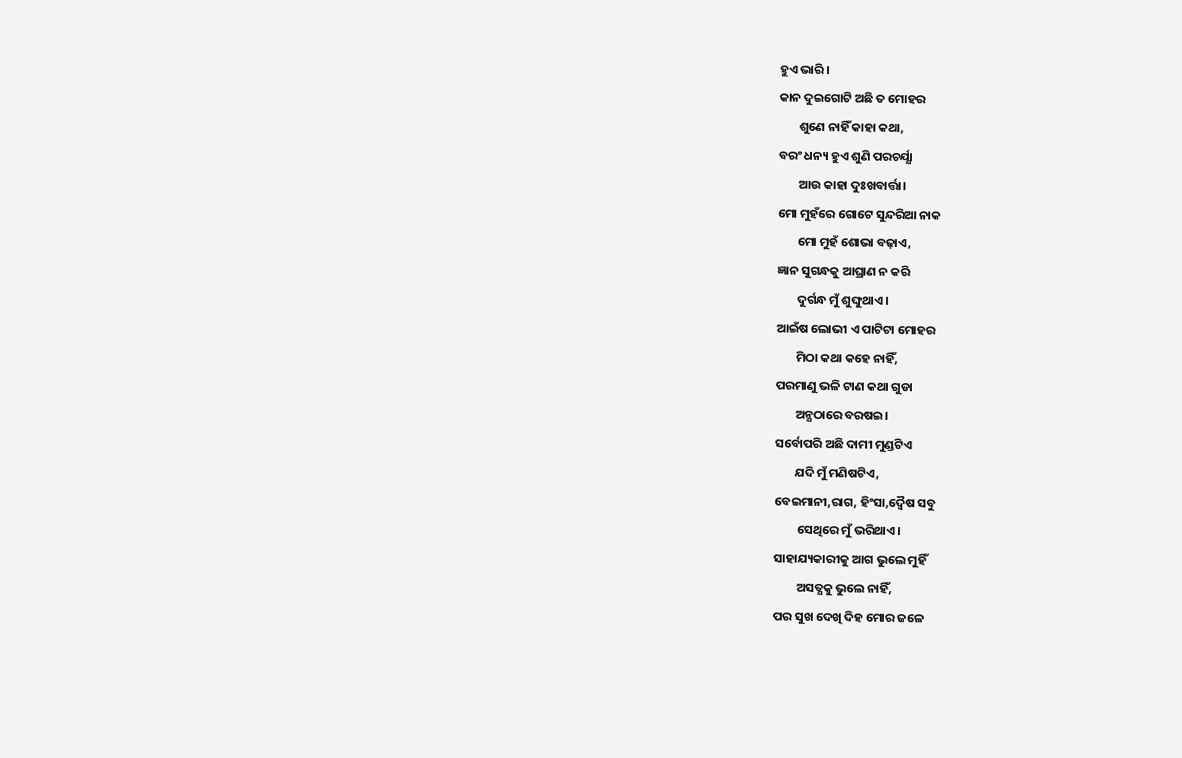ହୁଏ ଭାରି।
କାନ ଦୁଇଗୋଟି ଅଛି ତ ମୋହର
       ଶୁଣେ ନାହିଁ କାହା କଥା,
ବରଂ ଧନ୍ୟ ହୁଏ ଶୁଣି ପରଚର୍ଯ୍ଯା
       ଆଉ କାହା ଦୁଃଖବାର୍ତ୍ତା।
ମୋ ମୁହଁରେ ଗୋଟେ ସୁନ୍ଦରିଆ ନାକ
       ମୋ ମୁହଁ ଶୋଭା ବଢ଼ାଏ,
ଜ୍ଞାନ ସୁଗନ୍ଧକୁ ଆଘ୍ରାଣ‌ ନ କରି
       ଦୁର୍ଗନ୍ଧ ମୁଁ ଶୁଙ୍ଘୁଥାଏ‌।
ଆଇଁଷ ଲୋଭୀ ଏ ପାଟିଟା‌ ମୋହର‌
       ମିଠା କଥା କହେ ନାହିଁ,
ପରମାଣୁ ଭଳି ଟାଣ କଥା ଗୁଡା
       ଅନ୍ଯଠାରେ‌ ବରଷ‌ଇ।
ସର୍ବୋପରି ଅଛି ଦାମୀ ମୁଣ୍ଡଟିଏ
       ଯଦି ମୁଁ ମଣିଷଟିଏ,
ବେଇମାନୀ‌,ରାଗ, ହିଂସା,ଦ୍ଵୈଷ ସବୁ
        ସେଥିରେ ମୁଁ ଭରିଥାଏ।
ସାହାଯ୍ୟକାରୀକୁ ଆଗ ଭୁଲେ ମୁହିଁ
        ଅସତ୍ଯକୁ‌ ଭୁଲେ ନାହିଁ,
ପର ସୁଖ ଦେଖି ଦିହ ମୋର ଜଳେ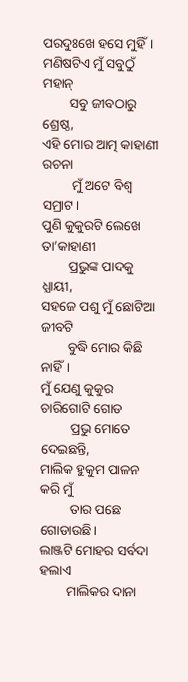ପରଦୁଃଖେ ହସେ ମୁହିଁ।
ମଣିଷଟିଏ ମୁଁ ସବୁଠୁଁ ମହାନ୍
        ସବୁ ଜୀବଠାରୁ‌ ଶ୍ରେଷ୍ଠ,
ଏହି ମୋର ଆତ୍ମ କାହାଣୀ ରଚନା
         ମୁଁ ଅଟେ ବିଶ୍ଵ ସମ୍ରାଟ।
ପୁଣି କୁକୁରଟି ଲେଖେ ତା’କାହାଣୀ
        ପ୍ରଭୁଙ୍କ ପାଦକୁ ଧ୍ଯାୟୀ,
ସହଜେ ପଶୁ ମୁଁ ଛୋଟିଆ ଜୀବଟି
        ବୁଦ୍ଧି ମୋର କିଛି ନାହିଁ।
ମୁଁ ଯେଣୁ କୁକୁର ଚାରିଗୋଟି ଗୋଡ
         ପ୍ରଭୁ ମୋତେ ଦେଇଛନ୍ତି,
ମାଲିକ ହୁକୁମ‌ ପାଳନ କରି ମୁଁ
         ତାର ପଛେ ଗୋଡାଉଛି।
ଲାଞ୍ଜଟି ମୋହର ସର୍ବଦା ହଲାଏ
        ମାଲିକର ଦାନା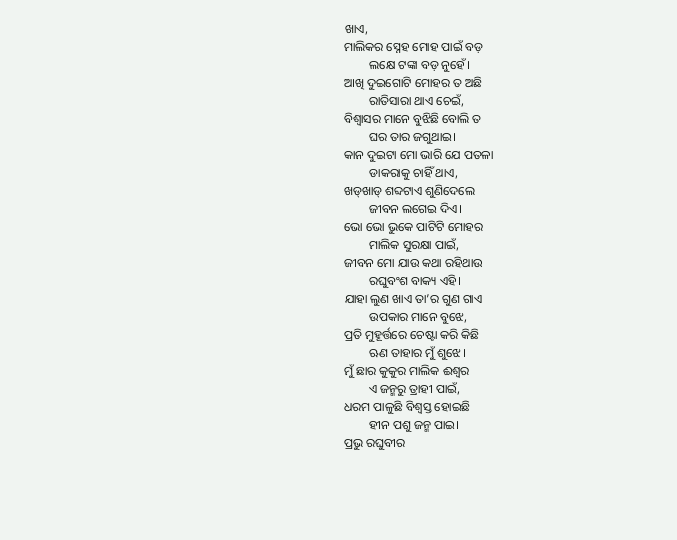ଖାଏ,
ମାଲିକର ସ୍ନେହ ମୋହ ପାଇଁ ବଡ଼
        ଲକ୍ଷେ ଟଙ୍କା ବଡ଼ ନୁହେଁ।
ଆଖି ଦୁଇଗୋଟି ମୋହର ତ ଅଛି
        ରାତିସାରା ଥାଏ ଚେଇଁ,
ବିଶ୍ଵାସର ମାନେ ବୁଝିଛି ବୋଲି ତ
        ଘର ତାର ଜଗୁଥାଇ।
କାନ ଦୁଇଟା ମୋ ଭାରି ଯେ ପତଳା
        ଡାକରାକୁ ଚାହିଁ ଥାଏ,
ଖଡ୍‌ଖାଡ୍ ଶବ୍ଦଟାଏ‌ ଶୁଣିଦେଲେ
        ଜୀବନ ଲଗେଇ ଦିଏ।
ଭୋ ଭୋ ଭୁକେ‌ ପାଟିଟି ମୋହର
        ମାଲିକ ସୁରକ୍ଷା ପାଇଁ,
ଜୀବନ ମୋ ଯାଉ‌ କଥା ରହିଥାଉ
        ରଘୁବଂଶ ବାକ୍ୟ ଏହି।
ଯାହା ଲୁଣ ଖାଏ ତା’ର ଗୁଣ ଗାଏ
        ଉପକାର ମାନେ ବୁଝେ,
ପ୍ରତି ମୁହୂର୍ତ୍ତରେ ଚେଷ୍ଟା କରି କିଛି
        ଋଣ ତାହାର ମୁଁ ଶୁଝେ।
ମୁଁ ଛାର‌ କୁକୁର ମାଲିକ ଈଶ୍ୱର
        ଏ ଜନ୍ମରୁ ତ୍ରାହୀ ପାଇଁ,
ଧରମ‌ ପାଳୁଛି ବିଶ୍ଵସ୍ତ ହୋଇଛି
        ହୀନ ପଶୁ ଜନ୍ମ ପାଇ‌।
ପ୍ରଭୁ ରଘୁବୀର‌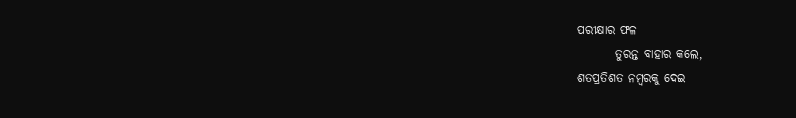ପରୀକ୍ଷାର ଫଳ
        ତୁରନ୍ତ ବାହାର କଲେ,
ଶତପ୍ରତିଶତ ନମ୍ବରକୁ ଦେଇ ‌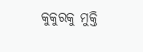କୁକୁରକୁ ମୁକ୍ତି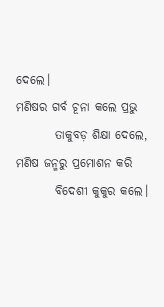ଦେଲେ।
ମଣିଷର ଗର୍ବ ଚୂନା କଲେ ପ୍ରଭୁ
        ତାକୁବଡ଼ ଶିକ୍ଷା ଦେଲେ,
ମଣିଷ ଜନ୍ମରୁ ପ୍ରମୋଶନ‌ କରି
        ବିଦେଶୀ କୁକୁର କଲେ।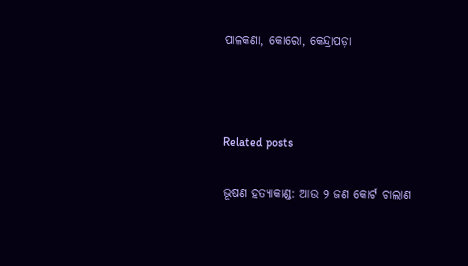ପାଳକଣା‌, କୋରୋ‌, କେନ୍ଦ୍ରାପଡ଼ା



Related posts

ଭୂଷଣ ହତ୍ୟାକାଣ୍ଡ: ଆଉ ୨ ଜଣ କୋର୍ଟ ଚାଲାଣ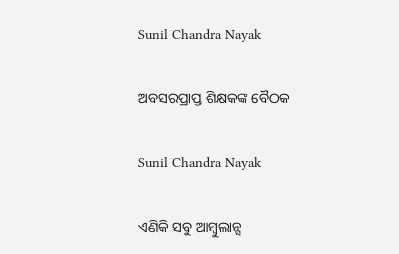Sunil Chandra Nayak

ଅବସରପ୍ରାପ୍ତ ଶିକ୍ଷକଙ୍କ ବୈଠକ

Sunil Chandra Nayak

ଏଣିକି ସବୁ ଆମ୍ବୁଲାନ୍ସ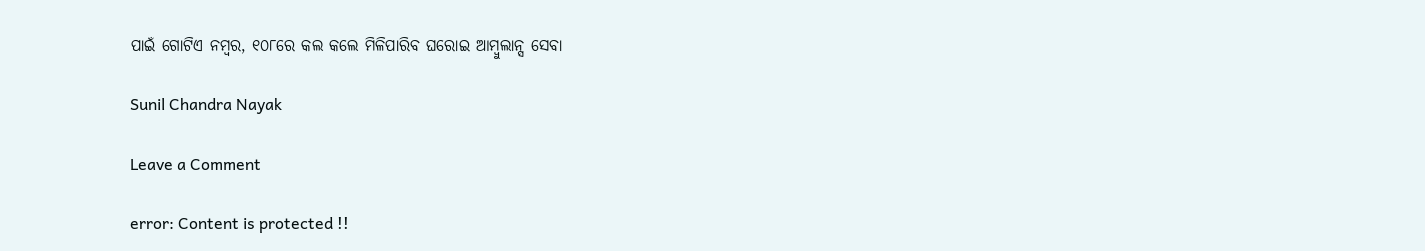ପାଇଁ ଗୋଟିଏ ନମ୍ବର, ୧୦୮ରେ କଲ କଲେ ମିଳିପାରିବ ଘରୋଇ ଆମ୍ବୁଲାନ୍ସ ସେବା

Sunil Chandra Nayak

Leave a Comment

error: Content is protected !!